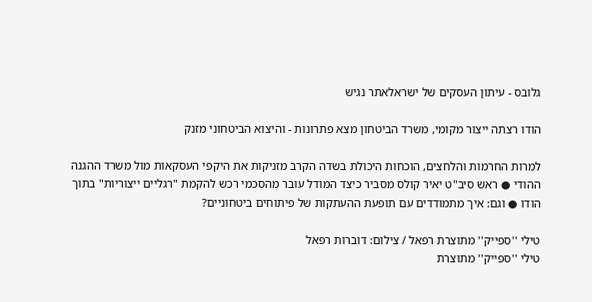גלובס - עיתון העסקים של ישראלאתר נגיש

הודו רצתה ייצור מקומי, משרד הביטחון מצא פתרונות - והיצוא הביטחוני מזנק

למרות החרמות והלחצים, הוכחות היכולת בשדה הקרב מזניקות את היקפי העסקאות מול משרד ההגנה ההודי ● ראש סיב"ט יאיר קולס מסביר כיצד המודל עובר מהסכמי רכש להקמת "רגליים ייצוריות" בתוך הודו ● וגם: איך מתמודדים עם תופעת ההעתקות של פיתוחים ביטחוניים?

טילי ''ספייק'' מתוצרת רפאל / צילום: דוברות רפאל
טילי ''ספייק'' מתוצרת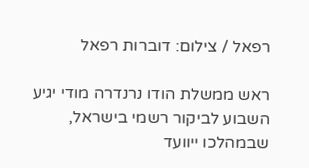רפאל / צילום: דוברות רפאל

ראש ממשלת הודו נרנדרה מודי יגיע השבוע לביקור רשמי בישראל, שבמהלכו ייוועד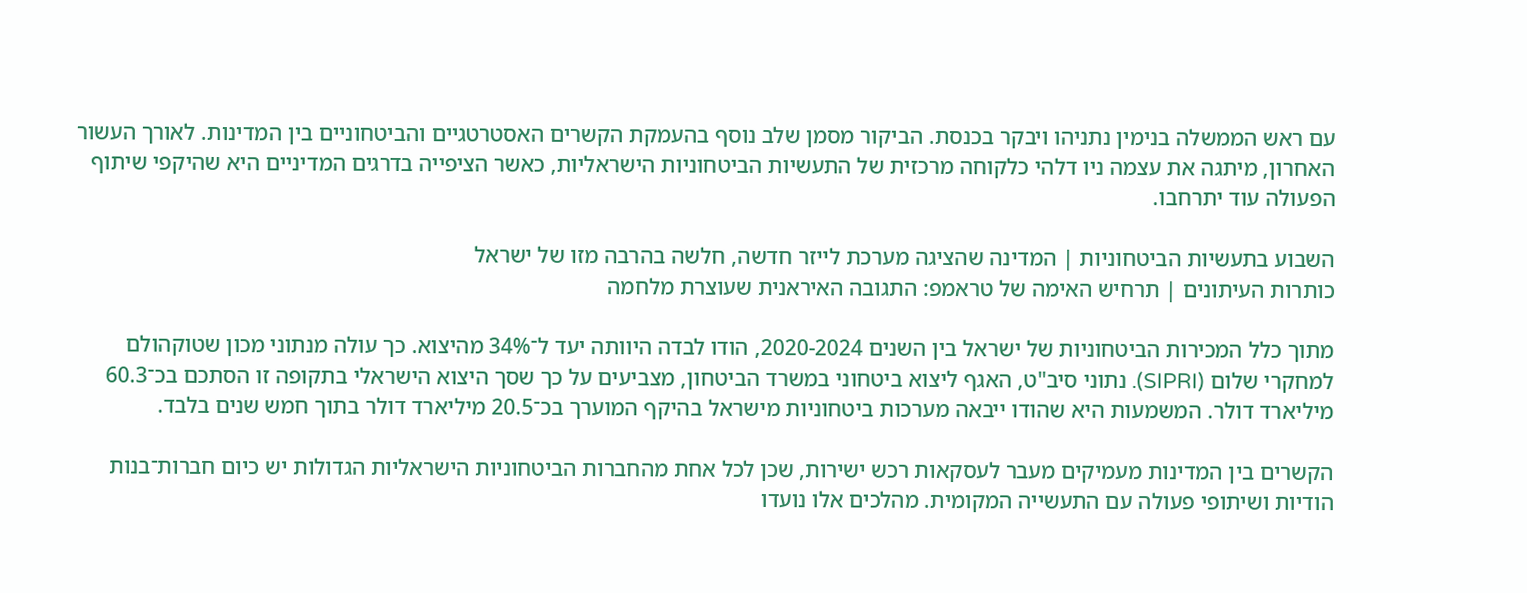עם ראש הממשלה בנימין נתניהו ויבקר בכנסת. הביקור מסמן שלב נוסף בהעמקת הקשרים האסטרטגיים והביטחוניים בין המדינות. לאורך העשור האחרון, מיתגה את עצמה ניו דלהי כלקוחה מרכזית של התעשיות הביטחוניות הישראליות, כאשר הציפייה בדרגים המדיניים היא שהיקפי שיתוף הפעולה עוד יתרחבו.

השבוע בתעשיות הביטחוניות | המדינה שהציגה מערכת לייזר חדשה, חלשה בהרבה מזו של ישראל
כותרות העיתונים | תרחיש האימה של טראמפ: התגובה האיראנית שעוצרת מלחמה

מתוך כלל המכירות הביטחוניות של ישראל בין השנים 2020-2024, הודו לבדה היוותה יעד ל־34% מהיצוא. כך עולה מנתוני מכון שטוקהולם למחקרי שלום (SIPRI). נתוני סיב"ט, האגף ליצוא ביטחוני במשרד הביטחון, מצביעים על כך שסך היצוא הישראלי בתקופה זו הסתכם בכ־60.3 מיליארד דולר. המשמעות היא שהודו ייבאה מערכות ביטחוניות מישראל בהיקף המוערך בכ־20.5 מיליארד דולר בתוך חמש שנים בלבד.

הקשרים בין המדינות מעמיקים מעבר לעסקאות רכש ישירות, שכן לכל אחת מהחברות הביטחוניות הישראליות הגדולות יש כיום חברות־בנות הודיות ושיתופי פעולה עם התעשייה המקומית. מהלכים אלו נועדו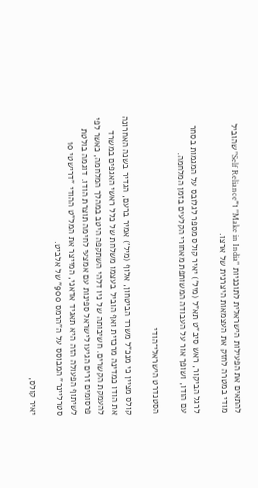להתאים את הפעילות הישראלית לתוכניות "Make in India" ו"Self Reliance" שהוביל מודי במטרה לחזק את העצמאות היצרנית של ארצו.

לרגל הביקור, ראש סיב"ט תא"ל (מיל') יאיר קולס מספר לגלובס על המגמות בסחר עם הודו, ושופך אור על העבודה המשותפת מאחורי הקלעים בזמן המלחמה.

הסטנדרט הישראלי־הודי

קולס מציין כי מנכ"ל משרד הביטחון, אלוף (מיל') אמיר ברעם, הגדיר בשנה האחרונה את הודו כמדינה מרכזית ואף הוביל בעצמו משלחת של כלל ראשי האגפים במשרד להעמקת הקשרים. חשיבותה של ניו דלהי השתקפה היטב במהלך המלחמה, כאשר לפי פרסומים זרים הגיעו לישראל ספינות עם אמצעי לחימה תוצרת הודו. דוגמה בולטת לשיתוף הפעולה הזה היא תאגיד אדאני, המייצר את המל"ט ההודי "דרישטי 10 סטרליינר" המבוסס על ה"הרמס 900" של אלביט.

יאיר קולס,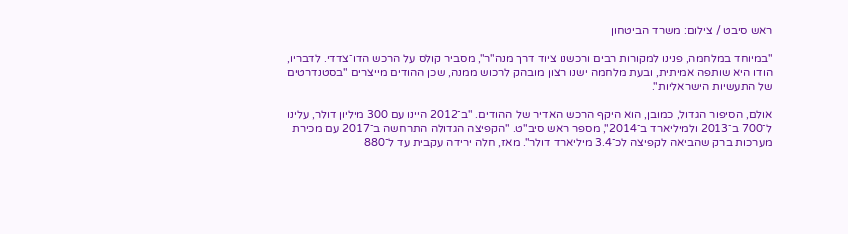ראש סיבט / צילום: משרד הביטחון

"במיוחד במלחמה, פנינו למקורות רבים ורכשנו ציוד דרך מנה"ר", מסביר קולס על הרכש הדו־צדדי. לדבריו, הודו היא שותפה אמיתית, ובעת מלחמה ישנו רצון מובהק לרכוש ממנה, שכן ההודים מייצרים "בסטנדרטים של התעשיות הישראליות".

אולם, הסיפור הגדול, כמובן, הוא היקף הרכש האדיר של ההודים. "ב־2012 היינו עם 300 מיליון דולר, עלינו ל־700 ב־2013 ולמיליארד ב־2014", מספר ראש סיב"ט. "הקפיצה הגדולה התרחשה ב־2017 עם מכירת מערכות ברק שהביאה לקפיצה לכ־3.4 מיליארד דולר". מאז, חלה ירידה עקבית עד ל־880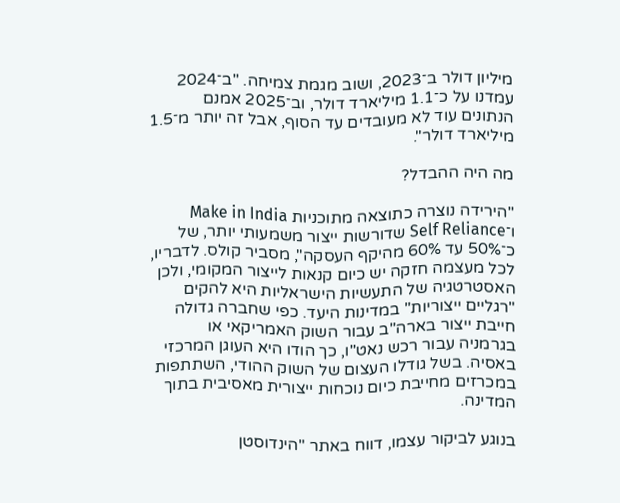מיליון דולר ב־2023, ושוב מגמת צמיחה. "ב־2024 עמדנו על כ־1.1 מיליארד דולר, וב־2025 אמנם הנתונים עוד לא מעובדים עד הסוף, אבל זה יותר מ־1.5 מיליארד דולר".

מה היה ההבדל?

"הירידה נוצרה כתוצאה מתוכניות Make in India ו־Self Reliance שדורשות ייצור משמעותי יותר, של כ־50% עד 60% מהיקף העסקה", מסביר קולס. לדבריו, לכל מעצמה חזקה יש כיום קנאות לייצור המקומי, ולכן האסטרטגיה של התעשיות הישראליות היא להקים "רגליים ייצוריות" במדינות היעד. כפי שחברה גדולה חייבת ייצור בארה"ב עבור השוק האמריקאי או בגרמניה עבור רכש נאט"ו, כך הודו היא העוגן המרכזי באסיה. בשל גודלו העצום של השוק ההודי, השתתפות במכרזים מחייבת כיום נוכחות ייצורית מאסיבית בתוך המדינה.

בנוגע לביקור עצמו, דווח באתר "הינדוסטן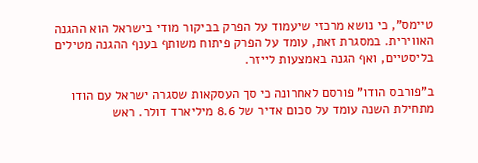טיימס", כי נושא מרכזי שיעמוד על הפרק בביקור מודי בישראל הוא ההגנה האווירית. במסגרת זאת, עומד על הפרק פיתוח משותף בענף ההגנה מטילים בליסטיים, ואף הגנה באמצעות לייזר.

ב"פורבס הודו" פורסם לאחרונה כי סך העסקאות שסגרה ישראל עם הודו מתחילת השנה עומד על סכום אדיר של 8.6 מיליארד דולר. ראש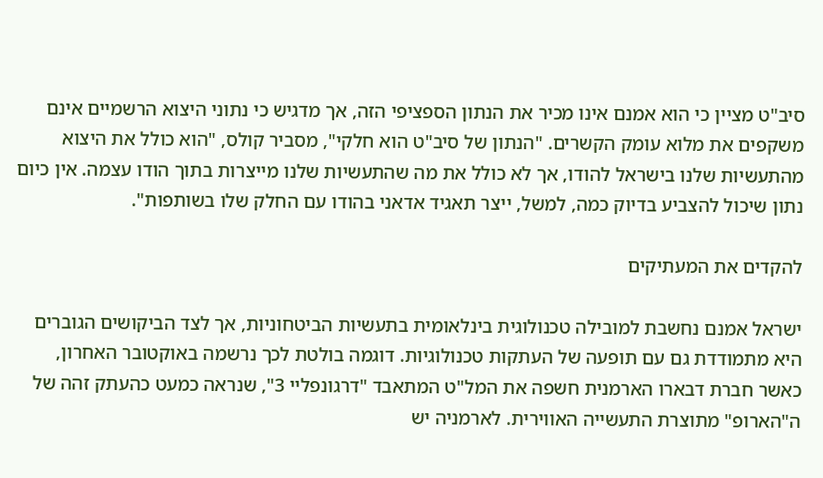סיב"ט מציין כי הוא אמנם אינו מכיר את הנתון הספציפי הזה, אך מדגיש כי נתוני היצוא הרשמיים אינם משקפים את מלוא עומק הקשרים. "הנתון של סיב"ט הוא חלקי", מסביר קולס, "הוא כולל את היצוא מהתעשיות שלנו בישראל להודו, אך לא כולל את מה שהתעשיות שלנו מייצרות בתוך הודו עצמה. אין כיום נתון שיכול להצביע בדיוק כמה, למשל, ייצר תאגיד אדאני בהודו עם החלק שלו בשותפות".

להקדים את המעתיקים

ישראל אמנם נחשבת למובילה טכנולוגית בינלאומית בתעשיות הביטחוניות, אך לצד הביקושים הגוברים היא מתמודדת גם עם תופעה של העתקות טכנולוגיות. דוגמה בולטת לכך נרשמה באוקטובר האחרון, כאשר חברת דבארו הארמנית חשפה את המל"ט המתאבד "דרגונפליי 3", שנראה כמעט כהעתק זהה של ה"הארופ" מתוצרת התעשייה האווירית. לארמניה יש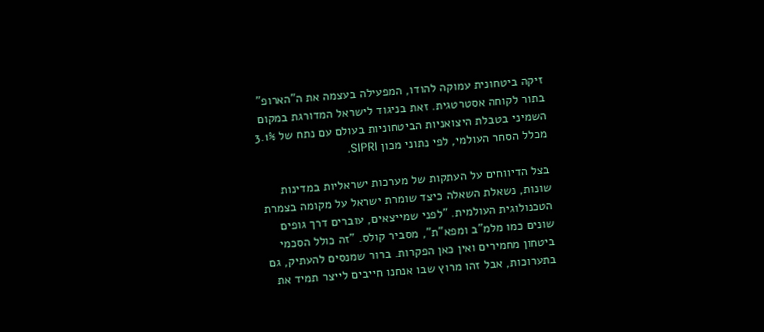זיקה ביטחונית עמוקה להודו, המפעילה בעצמה את ה"הארופ" בתור לקוחה אסטרטגית. זאת בניגוד לישראל המדורגת במקום השמיני בטבלת היצואניות הביטחוניות בעולם עם נתח של 3.1% מכלל הסחר העולמי, לפי נתוני מכון SIPRI.

בצל הדיווחים על העתקות של מערכות ישראליות במדינות שונות, נשאלת השאלה כיצד שומרת ישראל על מקומה בצמרת הטכנולוגית העולמית. "לפני שמייצאים, עוברים דרך גופים שונים כמו מלמ"ב ומפא"ת", מסביר קולס. "זה כולל הסכמי ביטחון מחמירים ואין כאן הפקרות. ברור שמנסים להעתיק, גם בתערוכות, אבל זהו מרוץ שבו אנחנו חייבים לייצר תמיד את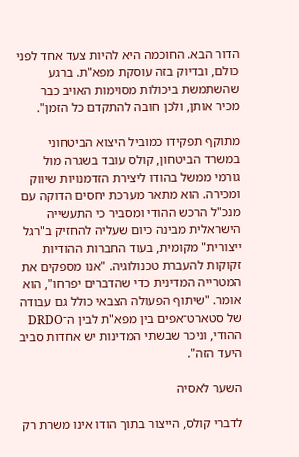הדור הבא. החוכמה היא להיות צעד אחד לפני כולם, ובדיוק בזה עוסקת מפא"ת. ברגע שהשתמשת ביכולות מסוימות האויב כבר מכיר אותן, ולכן חובה להתקדם כל הזמן".

מתוקף תפקידו כמוביל היצוא הביטחוני במשרד הביטחון, קולס עובד בשגרה מול גורמי ממשל בהודו ליצירת הזדמנויות שיווק ומכירה. הוא מתאר מערכת יחסים הדוקה עם מנכ"ל הרכש ההודי ומסביר כי התעשייה הישראלית מבינה כיום שעליה להחזיק ב"רגל ייצורית" מקומית, בעוד החברות ההודיות זקוקות להעברת טכנולוגיה. "אנו מספקים את המטרייה המדינית כדי שהדברים יפרחו", הוא אומר. "שיתוף הפעולה הצבאי כולל גם עבודה של סטארט־אפים בין מפא"ת לבין ה־DRDO ההודי, וניכר שבשתי המדינות יש אחדות סביב היעד הזה".

השער לאסיה

לדברי קולס, הייצור בתוך הודו אינו משרת רק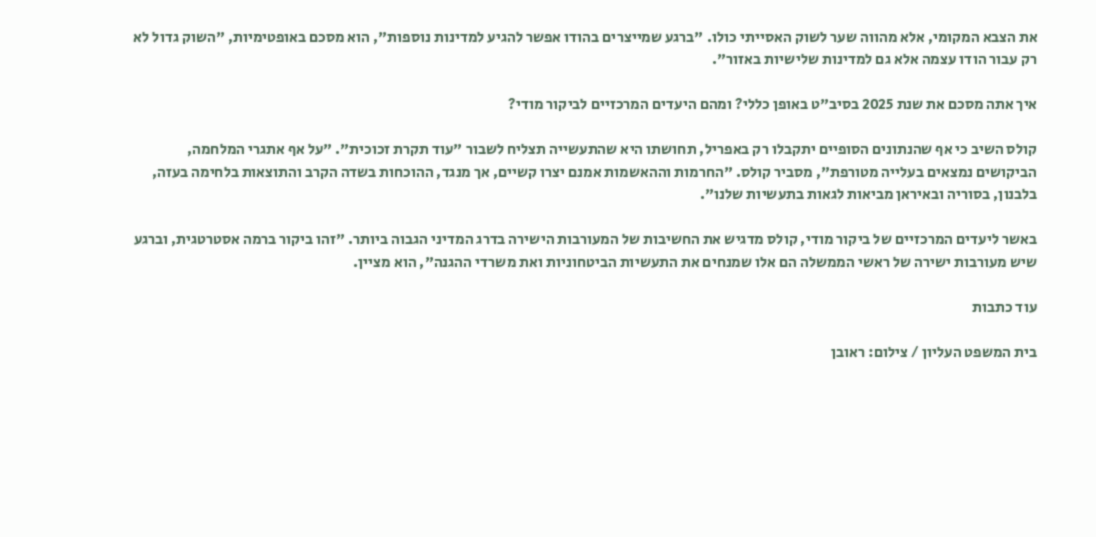את הצבא המקומי, אלא מהווה שער לשוק האסייתי כולו. "ברגע שמייצרים בהודו אפשר להגיע למדינות נוספות", הוא מסכם באופטימיות, "השוק גדול לא רק עבור הודו עצמה אלא גם למדינות שלישיות באזור".

איך אתה מסכם את שנת 2025 בסיב"ט באופן כללי? ומהם היעדים המרכזיים לביקור מודי?

קולס השיב כי אף שהנתונים הסופיים יתקבלו רק באפריל, תחושתו היא שהתעשייה תצליח לשבור "עוד תקרת זכוכית". "על אף אתגרי המלחמה, הביקושים נמצאים בעלייה מטורפת", מסביר קולס. "החרמות וההאשמות אמנם יצרו קשיים, אך מנגד, ההוכחות בשדה הקרב והתוצאות בלחימה בעזה, בלבנון, בסוריה ובאיראן מביאות לגאות בתעשיות שלנו".

באשר ליעדים המרכזיים של ביקור מודי, קולס מדגיש את החשיבות של המעורבות הישירה בדרג המדיני הגבוה ביותר. "זהו ביקור ברמה אסטרטגית, וברגע שיש מעורבות ישירה של ראשי הממשלה הם אלו שמנחים את התעשיות הביטחוניות ואת משרדי ההגנה", הוא מציין.

עוד כתבות

בית המשפט העליון / צילום: ראובן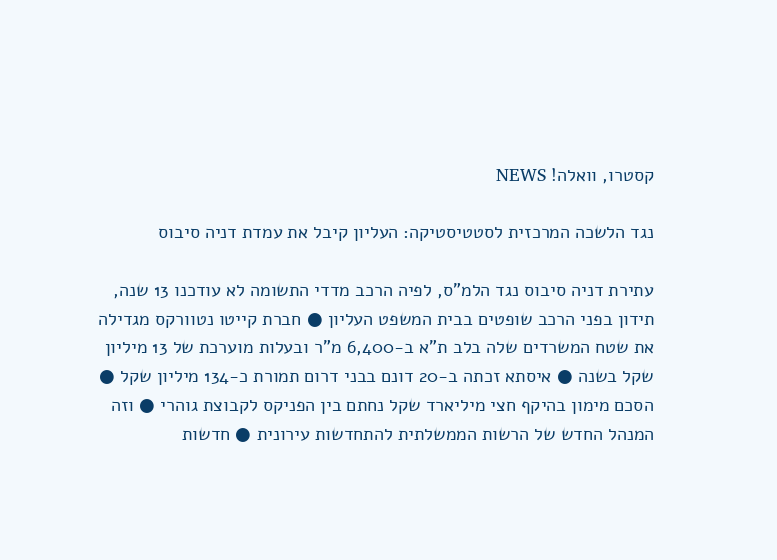קסטרו, וואלה! NEWS

נגד הלשכה המרכזית לסטטיסטיקה: העליון קיבל את עמדת דניה סיבוס

עתירת דניה סיבוס נגד הלמ"ס, לפיה הרכב מדדי התשומה לא עודכנו 13 שנה, תידון בפני הרכב שופטים בבית המשפט העליון ● חברת קייטו נטוורקס מגדילה את שטח המשרדים שלה בלב ת"א ב-6,400 מ"ר ובעלות מוערכת של 13 מיליון שקל בשנה ● איסתא זכתה ב-20 דונם בבני דרום תמורת כ-134 מיליון שקל ● הסכם מימון בהיקף חצי מיליארד שקל נחתם בין הפניקס לקבוצת גוהרי ● וזה המנהל החדש של הרשות הממשלתית להתחדשות עירונית ● חדשות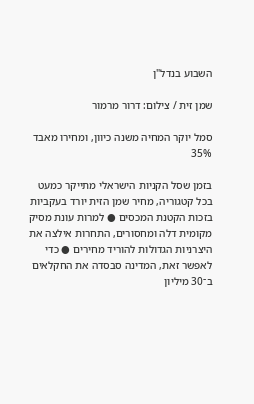השבוע בנדל"ן

שמן זית / צילום: דרור מרמור

סמל יוקר המחיה משנה כיוון, ומחירו מאבד 35%

בזמן שסל הקניות הישראלי מתייקר כמעט בכל קטגוריה, מחיר שמן הזית יורד בעקביות בזכות הקטנת המכסים ● למרות עונת מסיק מקומית דלה ומחסורים, התחרות אילצה את היצרניות הגדולות להוריד מחירים ● כדי לאפשר זאת, המדינה סבסדה את החקלאים ב־30 מיליון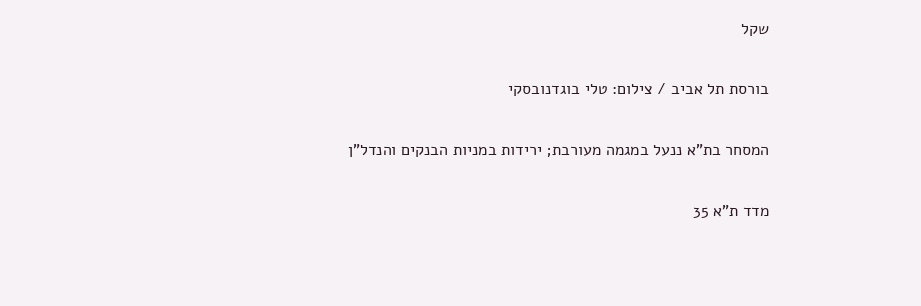שקל

בורסת תל אביב / צילום: טלי בוגדנובסקי

המסחר בת"א ננעל במגמה מעורבת; ירידות במניות הבנקים והנדל"ן

מדד ת"א 35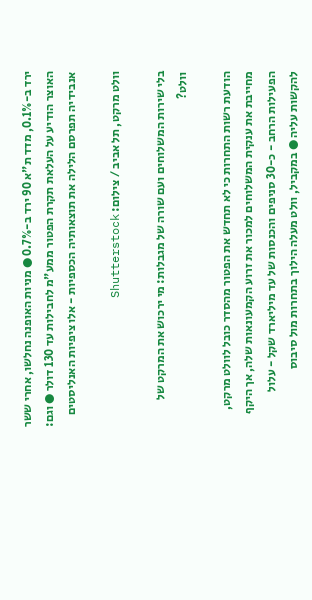ירד ב-0.1%, מדד ת"א 90 ירד ב-0.7% ● מניות האופנה נחלשו, אחרי ששר האוצר הודיע על העלאת תקרת הפטור ממע"מ לחבילות עד 130 דולר ● וגם: אנבידיה תפרסם הלילה את תוצאותיה הכספיות - אלו ציפיות האנליסטים

וולט מרקט, תל אביב / צילום: Shutterstock

בלי שירות המשלוחים ועם שורה של מגבלות: מי ירכוש את המרקט של וולט?

הודעת רשות התחרות כי לא תחדש את הפטור מהסדר כובל לוולט מרקט, מחייבת את ענקית המשלוחים למכור את זרוע הקמעונאות שלה, אך היקף הפעילות הרחב - כ-30 סניפים והכנסות של עד מיליארד שקל - עלול להקשות עליה ● במקביל, וולט מעלה הילוך בתחרות מול סיבוס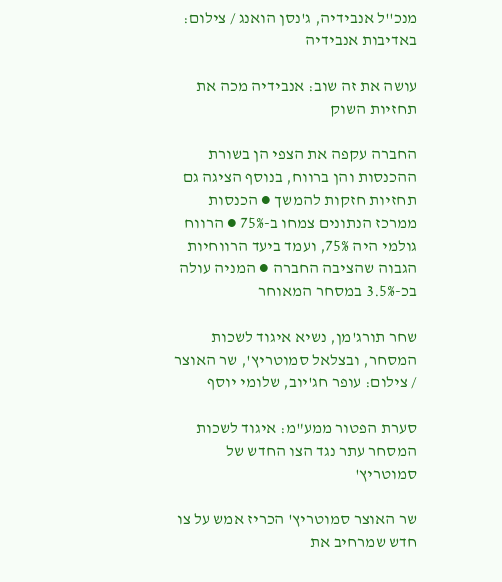מנכ''ל אנבידיה, ג'נסן הואנג / צילום: באדיבות אנבידיה

עושה את זה שוב: אנבידיה מכה את תחזיות השוק

החברה עקפה את הצפי הן בשורת ההכנסות והן ברווח, בנוסף הציגה גם תחזיות חזקות להמשך ● הכנסות ממרכז הנתונים צמחו ב-75% ● הרווח גולמי היה 75%, ועמד ביעד הרווחיות הגבוה שהציבה החברה ● המניה עולה בכ-3.5% במסחר המאוחר

שחר תורג'מן, נשיא איגוד לשכות המסחר, ובצלאל סמוטריץ', שר האוצר / צילום: עופר חג'יוב, שלומי יוסף

סערת הפטור ממע"מ: איגוד לשכות המסחר עתר נגד הצו החדש של סמוטריץ'

שר האוצר סמוטריץ' הכריז אמש על צו חדש שמרחיב את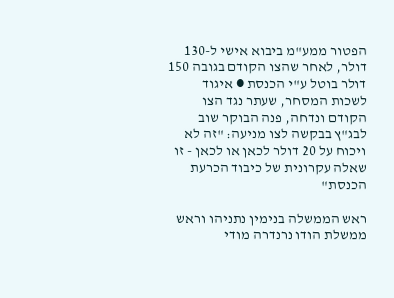הפטור ממע"מ ביבוא אישי ל-130 דולר, לאחר שהצו הקודם בגובה 150 דולר בוטל ע"י הכנסת ● איגוד לשכות המסחר, שעתר נגד הצו הקודם ונדחה, פנה הבוקר שוב לבג"ץ בבקשה לצו מניעה: "זה לא ויכוח על 20 דולר לכאן או לכאן - זו שאלה עקרונית של כיבוד הכרעת הכנסת"

ראש הממשלה בנימין נתניהו וראש ממשלת הודו נרנדרה מודי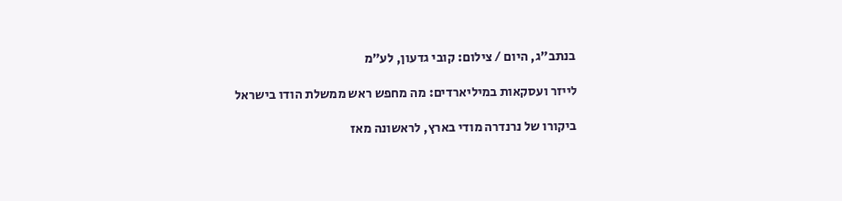בנתב״ג, היום / צילום: קובי גדעון, לע״מ

לייזר ועסקאות במיליארדים: מה מחפש ראש ממשלת הודו בישראל

ביקורו של נרנדרה מודי בארץ, לראשונה מאז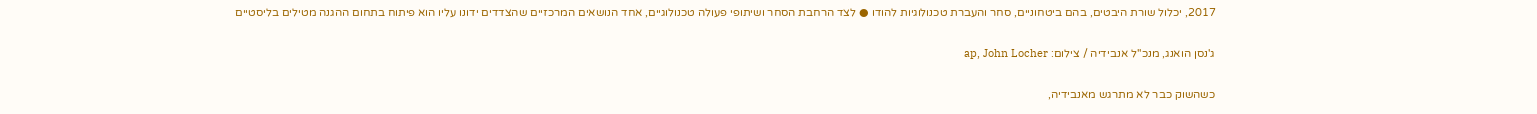2017, יכלול שורת היבטים, בהם ביטחוניים, סחר והעברת טכנולוגיות להודו ● לצד הרחבת הסחר ושיתופי פעולה טכנולוגיים, אחד הנושאים המרכזיים שהצדדים ידונו עליו הוא פיתוח בתחום ההגנה מטילים בליסטיים

ג'נסן הואנג, מנכ''ל אנבידיה / צילום: ap, John Locher

כשהשוק כבר לא מתרגש מאנבידיה,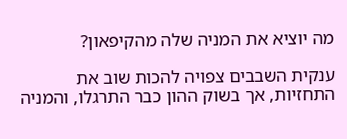מה יוציא את המניה שלה מהקיפאון?

ענקית השבבים צפויה להכות שוב את התחזיות, אך בשוק ההון כבר התרגלו, והמניה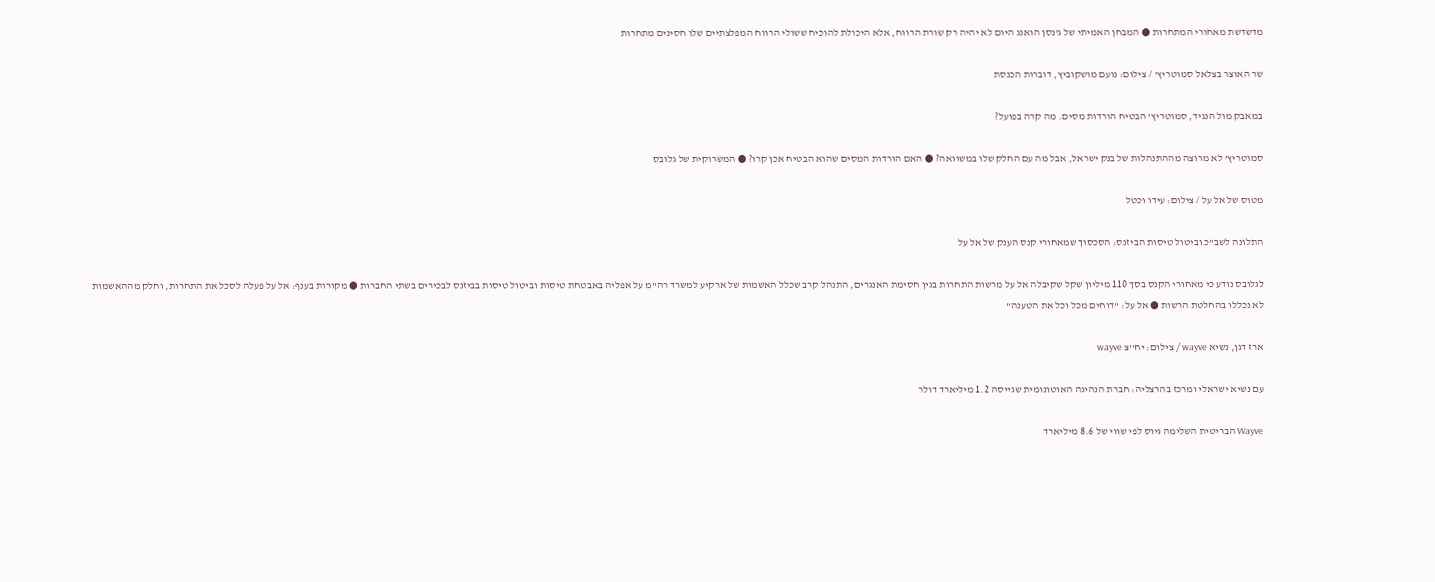מדשדשת מאחורי המתחרות ● המבחן האמיתי של ג'נסן הואנג היום לא יהיה רק שורת הרווח, אלא היכולת להוכיח ששולי הרווח המפלצתיים שלו חסינים מתחרות

שר האוצר בצלאל סמוטריץ' / צילום: נועם מושקוביץ, דוברות הכנסת

במאבק מול הנגיד, סמוטריץ' הבטיח הורדות מסים. מה קרה בפועל?

סמוטריץ' לא מרוצה מההתנהלות של בנק ישראל, אבל מה עם החלק שלו במשוואה? ● האם הורדות המסים שהוא הבטיח אכן קרו? ● המשרוקית של גלובס

מטוס של אל על / צילום: עידו וכטל

התלונה לשב"כ וביטול טיסות הביזנס: הסכסוך שמאחורי קנס הענק של אל על

לגלובס נודע כי מאחורי הקנס בסך 110 מיליון שקל שקיבלה אל על מרשות התחרות בגין חסימת האנגרים, התנהל קרב שכלל האשמות של ארקיע למשרד רה"מ על אפליה באבטחת טיסות וביטול טיסות בביזנס לבכירים בשתי החברות ● מקורות בענף: אל על פעלה לסכל את התחרות, וחלק מההאשמות לא נכללו בהחלטת הרשות ● אל על: "דוחים מכל וכל את הטענה"

ארז דגן, נשיא wayve / צילום: יח''צ wayve

עם נשיא ישראלי ומרכז בהרצליה: חברת הנהיגה האוטונומית שגייסה 1.2 מיליארד דולר

Wayve הבריטית השלימה גיוס לפי שווי של 8.6 מיליארד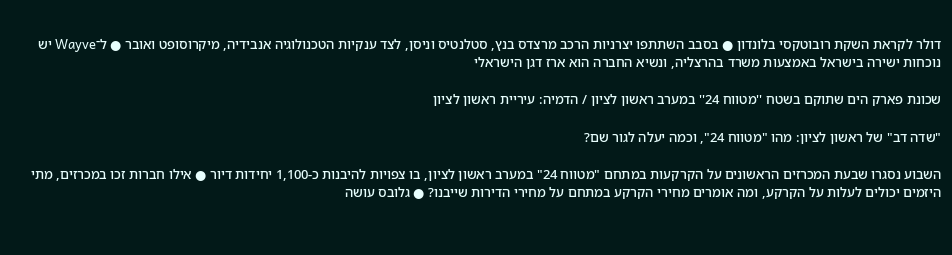דולר לקראת השקת רובוטקסי בלונדון ● בסבב השתתפו יצרניות הרכב מרצדס בנץ, סטלנטיס וניסן, לצד ענקיות הטכנולוגיה אנבידיה, מיקרוסופט ואובר ● ל־Wayve יש נוכחות ישירה בישראל באמצעות משרד בהרצליה, ונשיא החברה הוא ארז דגן הישראלי

שכונת פארק הים שתוקם בשטח ''מטווח 24'' במערב ראשון לציון / הדמיה: עיריית ראשון לציון

"שדה דב" של ראשון לציון: מהו "מטווח 24", וכמה יעלה לגור שם?

השבוע נסגרו שבעת המכרזים הראשונים על הקרקעות במתחם "מטווח 24" במערב ראשון לציון, בו צפויות להיבנות כ-1,100 יחידות דיור ● אילו חברות זכו במכרזים, מתי היזמים יכולים לעלות על הקרקע, ומה אומרים מחירי הקרקע במתחם על מחירי הדירות שייבנו? ● גלובס עושה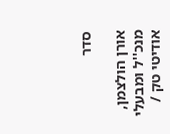סדר

אורן הולצמן, מנכ''ל ומבעלי אודיטי טק /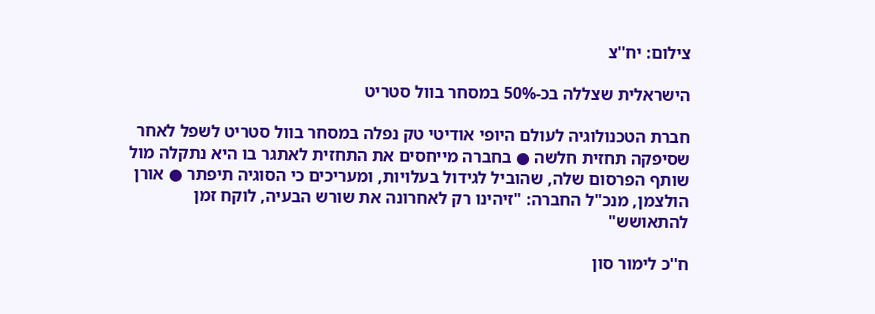צילום: יח''צ

הישראלית שצללה בכ-50% במסחר בוול סטריט

חברת הטכנולוגיה לעולם היופי אודיטי טק נפלה במסחר בוול סטריט לשפל לאחר שסיפקה תחזית חלשה ● בחברה מייחסים את התחזית לאתגר בו היא נתקלה מול שותף הפרסום שלה, שהוביל לגידול בעלויות, ומעריכים כי הסוגיה תיפתר ● אורן הולצמן, מנכ"ל החברה: "זיהינו רק לאחרונה את שורש הבעיה, לוקח זמן להתאושש"

ח''כ לימור סון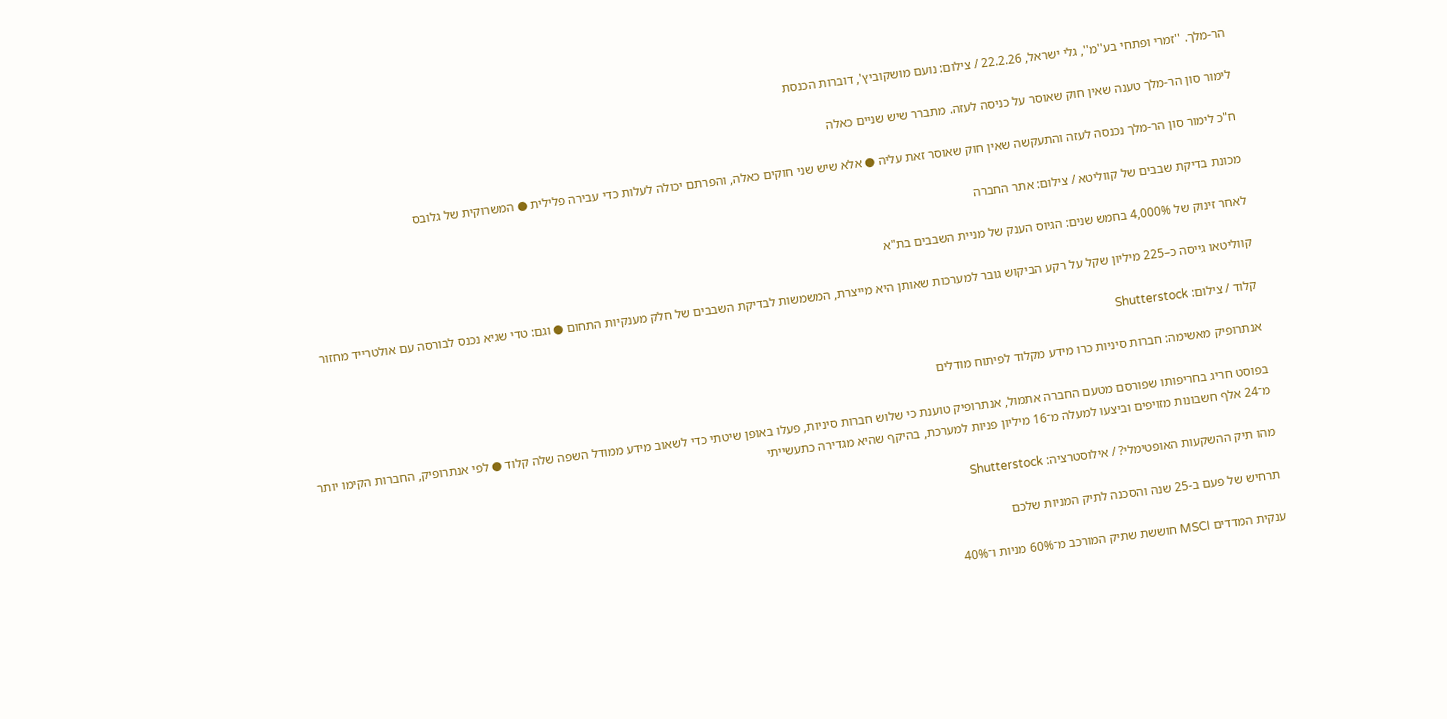הר-מלך. ''זמרי ופתחי בע''מ'', גלי ישראל, 22.2.26 / צילום: נועם מושקוביץ', דוברות הכנסת

לימור סון הר-מלך טענה שאין חוק שאוסר על כניסה לעזה. מתברר שיש שניים כאלה

ח"כ לימור סון הר-מלך נכנסה לעזה והתעקשה שאין חוק שאוסר זאת עליה ● אלא שיש שני חוקים כאלה, והפרתם יכולה לעלות כדי עבירה פלילית ● המשרוקית של גלובס

מכונת בדיקת שבבים של קווליטא / צילום: אתר החברה

לאחר זינוק של 4,000% בחמש שנים: הגיוס הענק של מניית השבבים בת"א

קווליטאו גייסה כ–225 מיליון שקל על רקע הביקוש גובר למערכות שאותן היא מייצרת, המשמשות לבדיקת השבבים של חלק מענקיות התחום ● וגם: טדי שגיא נכנס לבורסה עם אולטרייד מחזור

קלוד / צילום: Shutterstock

אנתרופיק מאשימה: חברות סיניות כרו מידע מקלוד לפיתוח מודלים

בפוסט חריג בחריפותו שפורסם מטעם החברה אתמול, אנתרופיק טוענת כי שלוש חברות סיניות, פעלו באופן שיטתי כדי לשאוב מידע ממודל השפה שלה קלוד ● לפי אנתרופיק, החברות הקימו יותר מ־24 אלף חשבונות מזויפים וביצעו למעלה מ־16 מיליון פניות למערכת, בהיקף שהיא מגדירה כתעשייתי

מהו תיק ההשקעות האופטימלי? / אילוסטרציה: Shutterstock

תרחיש של פעם ב-25 שנה והסכנה לתיק המניות שלכם

ענקית המדדים MSCI חוששת שתיק המורכב מ־60% מניות ו־40%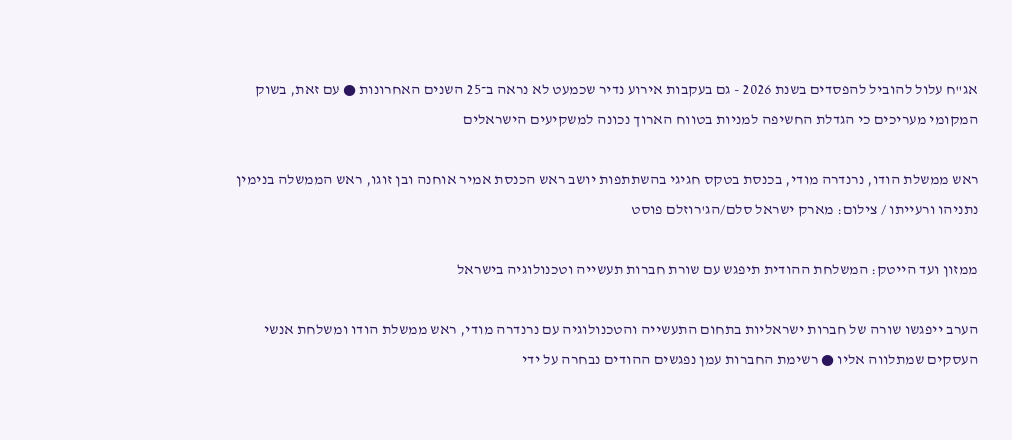אג"ח עלול להוביל להפסדים בשנת 2026 - גם בעקבות אירוע נדיר שכמעט לא נראה ב־25 השנים האחרונות ● עם זאת, בשוק המקומי מעריכים כי הגדלת החשיפה למניות בטווח הארוך נכונה למשקיעים הישראלים

ראש ממשלת הודו, נרנדרה מודי, בכנסת בטקס חגיגי בהשתתפות יושב ראש הכנסת אמיר אוחנה ובן זוגו, ראש הממשלה בנימין נתניהו ורעייתו / צילום: מארק ישראל סלם/הג'רוזלם פוסט

ממזון ועד הייטק: המשלחת ההודית תיפגש עם שורת חברות תעשייה וטכנולוגיה בישראל

הערב ייפגשו שורה של חברות ישראליות בתחום התעשייה והטכנולוגיה עם נרנדרה מודי, ראש ממשלת הודו ומשלחת אנשי העסקים שמתלווה אליו ● רשימת החברות עמן נפגשים ההודים נבחרה על ידי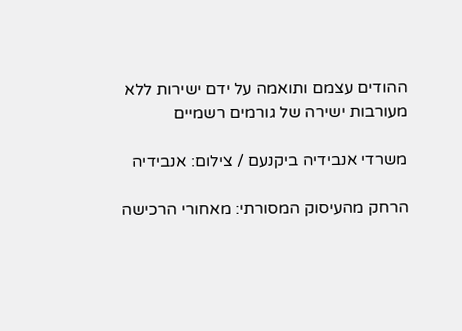ההודים עצמם ותואמה על ידם ישירות ללא מעורבות ישירה של גורמים רשמיים

משרדי אנבידיה ביקנעם / צילום: אנבידיה

הרחק מהעיסוק המסורתי: מאחורי הרכישה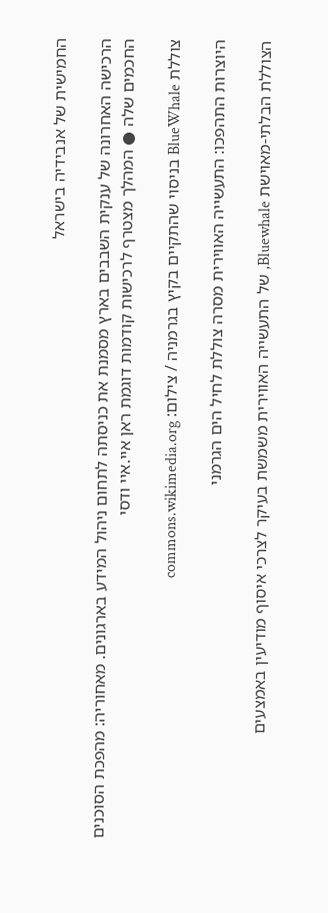החמישית של אנבידיה בישראל

הרכישה האחרונה של ענקית השבבים בארץ מסמנת את כניסתה לתחום ניהול המידע בארגונים. מאחוריה: מהפכת הסוכנים החכמים שלה ● המהלך מצטרף לרכישות קודמות דוגמת ראן איי.איי ודסי

צוללת BlueWhale בניסוי שהתקיים בקיץ בגרמניה / צילום: commons.wikimedia.org

היוצרות התהפכו: התעשייה האווירית מסרה צוללת לחיל הים הגרמני

הצוללת הבלתי-מאוישת Bluewhale, של התעשייה האווירית משמשת בעיקר לצרכי איסוף מודיעין באמצעים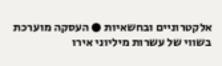אלקטרוניים ובחשאיות ● העסקה מוערכת בשווי של עשרות מיליוני אירו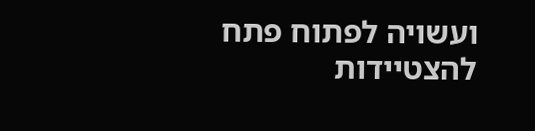ועשויה לפתוח פתח להצטיידות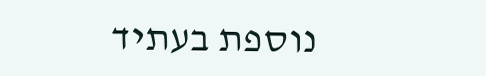נוספת בעתיד